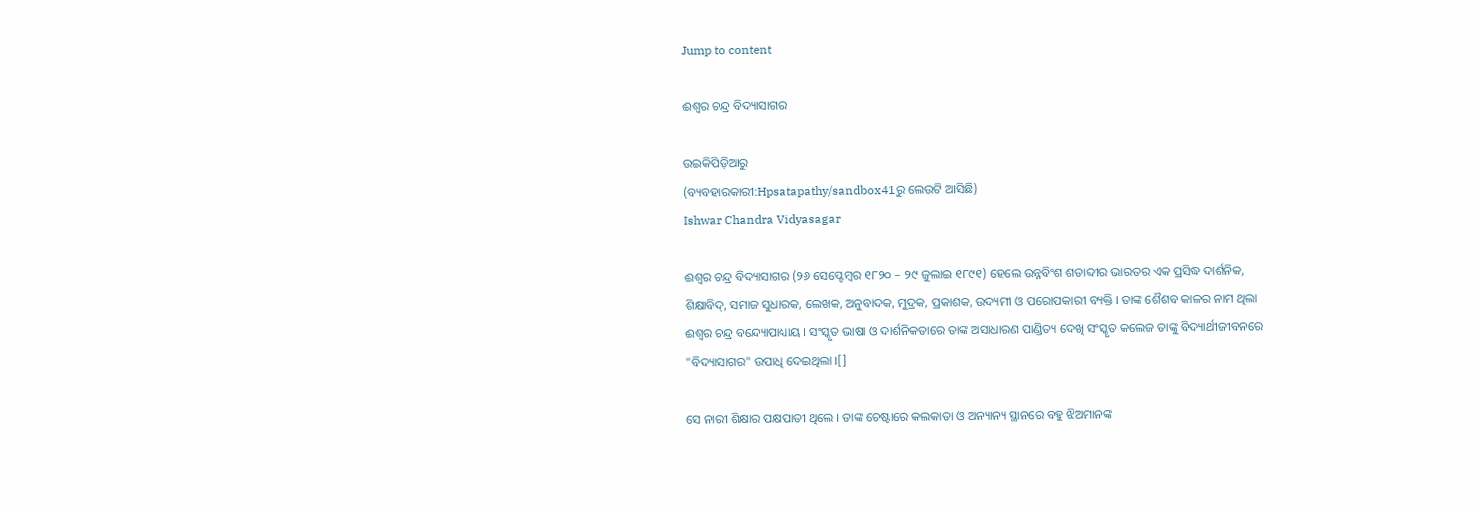Jump to content

ଈଶ୍ୱର ଚନ୍ଦ୍ର ବିଦ୍ୟାସାଗର

ଉଇକିପିଡ଼ିଆ‌ରୁ
(ବ୍ୟବହାରକାରୀ:Hpsatapathy/sandbox41ରୁ ଲେଉଟି ଆସିଛି)
Ishwar Chandra Vidyasagar

ଈଶ୍ୱର ଚନ୍ଦ୍ର ବିଦ୍ୟାସାଗର (୨୬ ସେପ୍ଟେମ୍ବର ୧୮୨୦ – ୨୯ ଜୁଲାଇ ୧୮୯୧) ହେଲେ ଉନ୍ନବିଂଶ ଶତାବ୍ଦୀର ଭାରତର ଏକ ପ୍ରସିଦ୍ଧ ଦାର୍ଶନିକ, ଶିକ୍ଷାବିଦ୍, ସମାଜ ସୁଧାରକ, ଲେଖକ, ଅନୁବାଦକ, ମୁଦ୍ରକ, ପ୍ରକାଶକ, ଉଦ୍ୟମୀ ଓ ପରୋପକାରୀ ବ୍ୟକ୍ତି । ତାଙ୍କ ଶୈଶବ କାଳର ନାମ ଥିଲା ଈଶ୍ୱର ଚନ୍ଦ୍ର ବନ୍ଦ୍ୟୋପାଧ୍ୟାୟ । ସଂସ୍କୃତ ଭାଷା ଓ ଦାର୍ଶନିକତାରେ ତାଙ୍କ ଅସାଧାରଣ ପାଣ୍ଡିତ୍ୟ ଦେଖି ସଂସ୍କୃତ କଲେଜ ତାଙ୍କୁ ବିଦ୍ୟାର୍ଥୀଜୀବନରେ "ବିଦ୍ୟାସାଗର" ଉପାଧି ଦେଇଥିଲା ।[]

ସେ ନାରୀ ଶିକ୍ଷାର ପକ୍ଷପାତୀ ଥିଲେ । ତାଙ୍କ ଚେଷ୍ଟାରେ କଲକାତା ଓ ଅନ୍ୟାନ୍ୟ ସ୍ଥାନରେ ବହୁ ଝିଅମାନଙ୍କ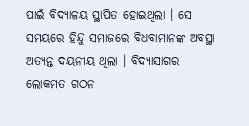ପାଇଁ ବିଦ୍ୟାଳୟ ସ୍ଥାପିତ ହୋଇଥିଲା । ସେ ସମୟରେ ହିନ୍ଦୁ ସମାଜରେ ବିଧବାମାନଙ୍କ ଅବସ୍ଥା ଅତ୍ୟନ୍ତ ଦୟନୀୟ ଥିଲା । ବିଦ୍ୟାସାଗର ଲୋକମତ ଗଠନ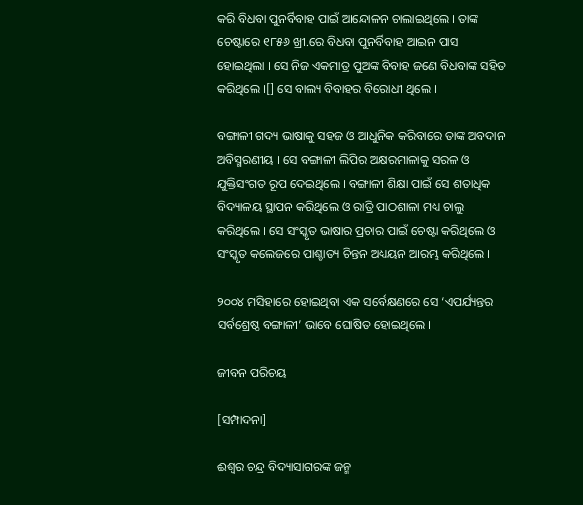କରି ବିଧବା ପୁନର୍ବିବାହ ପାଇଁ ଆନ୍ଦୋଳନ ଚାଲାଇଥିଲେ । ତାଙ୍କ ଚେଷ୍ଟାରେ ୧୮୫୬ ଖ୍ରୀ.ରେ ବିଧବା ପୁନର୍ବିବାହ ଆଇନ ପାସ ହୋଇଥିଲା । ସେ ନିଜ ଏକମାତ୍ର ପୁଅଙ୍କ ବିବାହ ଜଣେ ବିଧବାଙ୍କ ସହିତ କରିଥିଲେ ।[] ସେ ବାଲ୍ୟ ବିବାହର ବିରୋଧୀ ଥିଲେ ।

ବଙ୍ଗାଳୀ ଗଦ୍ୟ ଭାଷାକୁ ସହଜ ଓ ଆଧୁନିକ କରିବାରେ ତାଙ୍କ ଅବଦାନ ଅବିସ୍ମରଣୀୟ । ସେ ବଙ୍ଗାଳୀ ଲିପିର ଅକ୍ଷରମାଳାକୁ ସରଳ ଓ ଯୁକ୍ତିସଂଗତ ରୂପ ଦେଇଥିଲେ । ବଙ୍ଗାଳୀ ଶିକ୍ଷା ପାଇଁ ସେ ଶତାଧିକ ବିଦ୍ୟାଳୟ ସ୍ଥାପନ କରିଥିଲେ ଓ ରାତ୍ରି ପାଠଶାଳା ମଧ୍ୟ ଚାଲୁ କରିଥିଲେ । ସେ ସଂସ୍କୃତ ଭାଷାର ପ୍ରଚାର ପାଇଁ ଚେଷ୍ଟା କରିଥିଲେ ଓ ସଂସ୍କୃତ କଲେଜରେ ପାଶ୍ଚାତ୍ୟ ଚିନ୍ତନ ଅଧ୍ୟୟନ ଆରମ୍ଭ କରିଥିଲେ ।

୨୦୦୪ ମସିହାରେ ହୋଇଥିବା ଏକ ସର୍ବେକ୍ଷଣରେ ସେ ‘ଏପର୍ଯ୍ୟନ୍ତର ସର୍ବଶ୍ରେଷ୍ଠ ବଙ୍ଗାଳୀ’ ଭାବେ ଘୋଷିତ ହୋଇଥିଲେ ।

ଜୀବନ ପରିଚୟ

[ସମ୍ପାଦନା]

ଈଶ୍ୱର ଚନ୍ଦ୍ର ବିଦ୍ୟାସାଗରଙ୍କ ଜନ୍ମ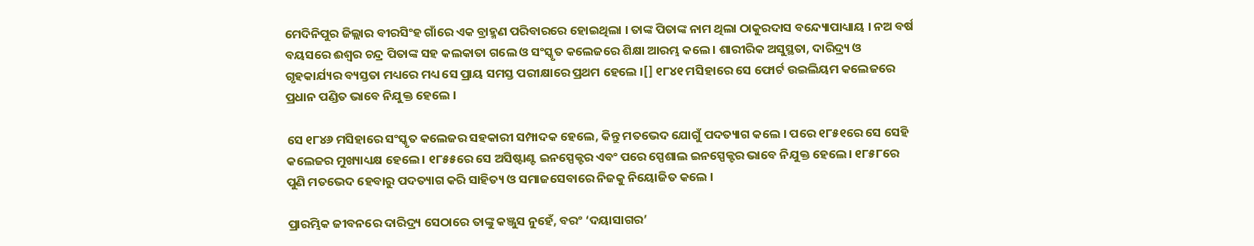ମେଦିନିପୁର ଜିଲ୍ଲାର ବୀରସିଂହ ଗାଁରେ ଏକ ବ୍ରାହ୍ମଣ ପରିବାରରେ ହୋଇଥିଲା । ତାଙ୍କ ପିତାଙ୍କ ନାମ ଥିଲା ଠାକୁରଦାସ ବନ୍ଦ୍ୟୋପାଧ୍ୟାୟ । ନଅ ବର୍ଷ ବୟସରେ ଈଶ୍ୱର ଚନ୍ଦ୍ର ପିତାଙ୍କ ସହ କଲକାତା ଗଲେ ଓ ସଂସ୍କୃତ କଲେଜରେ ଶିକ୍ଷା ଆରମ୍ଭ କଲେ । ଶାରୀରିକ ଅସୁସ୍ଥତା, ଦାରିଦ୍ର୍ୟ ଓ ଗୃହକାର୍ଯ୍ୟର ବ୍ୟସ୍ତତା ମଧ୍ୟରେ ମଧ୍ୟ ସେ ପ୍ରାୟ ସମସ୍ତ ପରୀକ୍ଷାରେ ପ୍ରଥମ ହେଲେ ।[] ୧୮୪୧ ମସିହାରେ ସେ ଫୋର୍ଟ ଉଇଲିୟମ କଲେଜରେ ପ୍ରଧାନ ପଣ୍ଡିତ ଭାବେ ନିଯୁକ୍ତ ହେଲେ ।

ସେ ୧୮୪୬ ମସିହାରେ ସଂସ୍କୃତ କଲେଜର ସହକାରୀ ସମ୍ପାଦକ ହେଲେ, କିନ୍ତୁ ମତଭେଦ ଯୋଗୁଁ ପଦତ୍ୟାଗ କଲେ । ପରେ ୧୮୫୧ରେ ସେ ସେହି କଲେଜର ମୁଖ୍ୟାଧ୍ୟକ୍ଷ ହେଲେ । ୧୮୫୫ରେ ସେ ଅସିଷ୍ଟାଣ୍ଟ ଇନସ୍ପେକ୍ଟର ଏବଂ ପରେ ସ୍ପେଶାଲ ଇନସ୍ପେକ୍ଟର ଭାବେ ନିଯୁକ୍ତ ହେଲେ। ୧୮୫୮ରେ ପୁଣି ମତଭେଦ ହେବାରୁ ପଦତ୍ୟାଗ କରି ସାହିତ୍ୟ ଓ ସମାଜସେବାରେ ନିଜକୁ ନିୟୋଜିତ କଲେ ।

ପ୍ରାରମ୍ଭିକ ଜୀବନରେ ଦାରିଦ୍ର୍ୟ ସେଠାରେ ତାଙ୍କୁ କଞ୍ଜୁସ ନୁହେଁ, ବରଂ ‘ଦୟାସାଗର’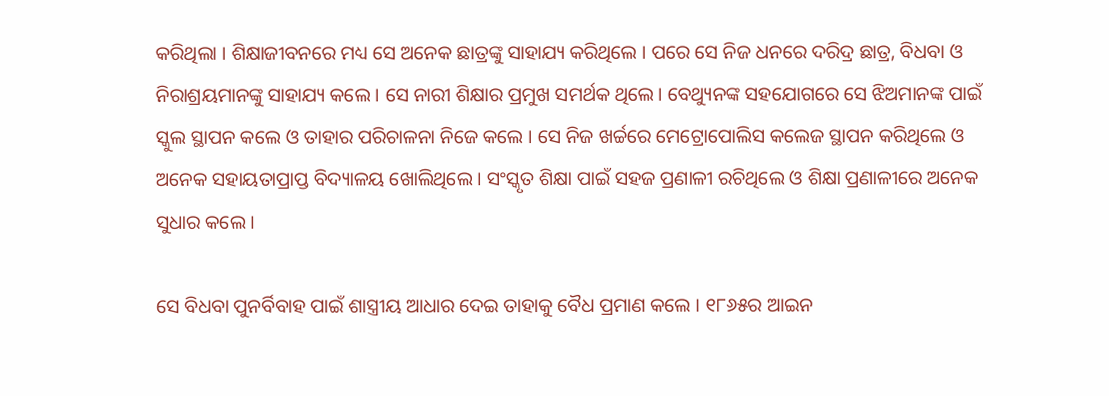କରିଥିଲା । ଶିକ୍ଷାଜୀବନରେ ମଧ୍ୟ ସେ ଅନେକ ଛାତ୍ରଙ୍କୁ ସାହାଯ୍ୟ କରିଥିଲେ । ପରେ ସେ ନିଜ ଧନରେ ଦରିଦ୍ର ଛାତ୍ର, ବିଧବା ଓ ନିରାଶ୍ରୟମାନଙ୍କୁ ସାହାଯ୍ୟ କଲେ । ସେ ନାରୀ ଶିକ୍ଷାର ପ୍ରମୁଖ ସମର୍ଥକ ଥିଲେ। ବେଥ୍ୟୁନଙ୍କ ସହଯୋଗରେ ସେ ଝିଅମାନଙ୍କ ପାଇଁ ସ୍କୁଲ ସ୍ଥାପନ କଲେ ଓ ତାହାର ପରିଚାଳନା ନିଜେ କଲେ । ସେ ନିଜ ଖର୍ଚ୍ଚରେ ମେଟ୍ରୋପୋଲିସ କଲେଜ ସ୍ଥାପନ କରିଥିଲେ ଓ ଅନେକ ସହାୟତାପ୍ରାପ୍ତ ବିଦ୍ୟାଳୟ ଖୋଲିଥିଲେ । ସଂସ୍କୃତ ଶିକ୍ଷା ପାଇଁ ସହଜ ପ୍ରଣାଳୀ ରଚିଥିଲେ ଓ ଶିକ୍ଷା ପ୍ରଣାଳୀରେ ଅନେକ ସୁଧାର କଲେ ।

ସେ ବିଧବା ପୁନର୍ବିବାହ ପାଇଁ ଶାସ୍ତ୍ରୀୟ ଆଧାର ଦେଇ ତାହାକୁ ବୈଧ ପ୍ରମାଣ କଲେ । ୧୮୬୫ର ଆଇନ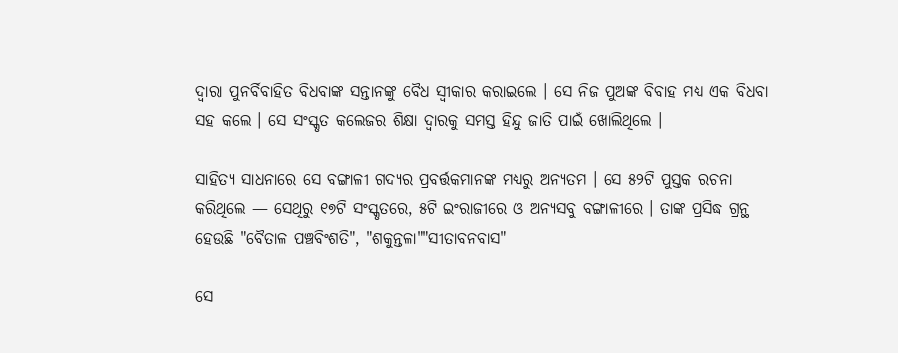ଦ୍ୱାରା ପୁନର୍ବିବାହିତ ବିଧବାଙ୍କ ସନ୍ତାନଙ୍କୁ ବୈଧ ସ୍ୱୀକାର କରାଇଲେ । ସେ ନିଜ ପୁଅଙ୍କ ବିବାହ ମଧ୍ୟ ଏକ ବିଧବା ସହ କଲେ । ସେ ସଂସ୍କୃତ କଲେଜର ଶିକ୍ଷା ଦ୍ୱାରକୁ ସମସ୍ତ ହିନ୍ଦୁ ଜାତି ପାଇଁ ଖୋଲିଥିଲେ ।

ସାହିତ୍ୟ ସାଧନାରେ ସେ ବଙ୍ଗାଳୀ ଗଦ୍ୟର ପ୍ରବର୍ତ୍ତକମାନଙ୍କ ମଧ୍ୟରୁ ଅନ୍ୟତମ । ସେ ୫୨ଟି ପୁସ୍ତକ ରଚନା କରିଥିଲେ — ସେଥିରୁ ୧୭ଟି ସଂସ୍କୃତରେ, ୫ଟି ଇଂରାଜୀରେ ଓ ଅନ୍ୟସବୁ ବଙ୍ଗାଳୀରେ । ତାଙ୍କ ପ୍ରସିଦ୍ଧ ଗ୍ରନ୍ଥ ହେଉଛି "ବୈତାଳ ପଞ୍ଚବିଂଶତି", "ଶକୁନ୍ତଳା""ସୀତାବନବାସ"

ସେ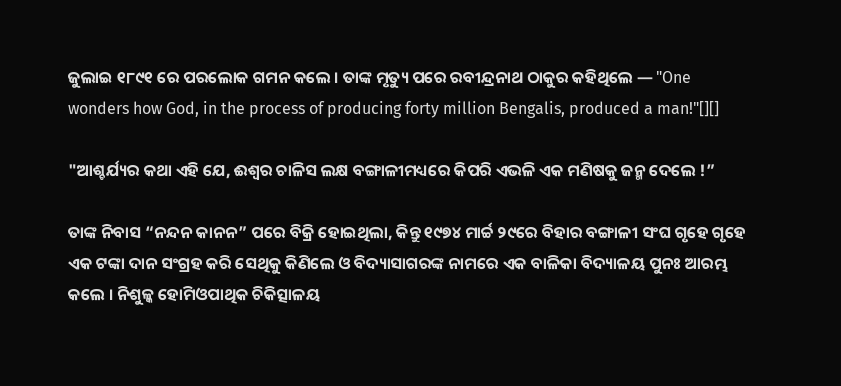ଜୁଲାଇ ୧୮୯୧ ରେ ପରଲୋକ ଗମନ କଲେ । ତାଙ୍କ ମୃତ୍ୟୁ ପରେ ରବୀନ୍ଦ୍ରନାଥ ଠାକୁର କହିଥିଲେ — "One wonders how God, in the process of producing forty million Bengalis, produced a man!"[][]

"ଆଶ୍ଚର୍ଯ୍ୟର କଥା ଏହି ଯେ, ଈଶ୍ୱର ଚାଳିସ ଲକ୍ଷ ବଙ୍ଗାଳୀମଧ୍ୟରେ କିପରି ଏଭଳି ଏକ ମଣିଷକୁ ଜନ୍ମ ଦେଲେ !”

ତାଙ୍କ ନିବାସ “ନନ୍ଦନ କାନନ” ପରେ ବିକ୍ରି ହୋଇଥିଲା, କିନ୍ତୁ ୧୯୭୪ ମାର୍ଚ୍ଚ ୨୯ରେ ବିହାର ବଙ୍ଗାଳୀ ସଂଘ ଗୃହେ ଗୃହେ ଏକ ଟଙ୍କା ଦାନ ସଂଗ୍ରହ କରି ସେଥିକୁ କିଣିଲେ ଓ ବିଦ୍ୟାସାଗରଙ୍କ ନାମରେ ଏକ ବାଳିକା ବିଦ୍ୟାଳୟ ପୁନଃ ଆରମ୍ଭ କଲେ । ନିଶୁଳ୍କ ହୋମିଓପାଥିକ ଚିକିତ୍ସାଳୟ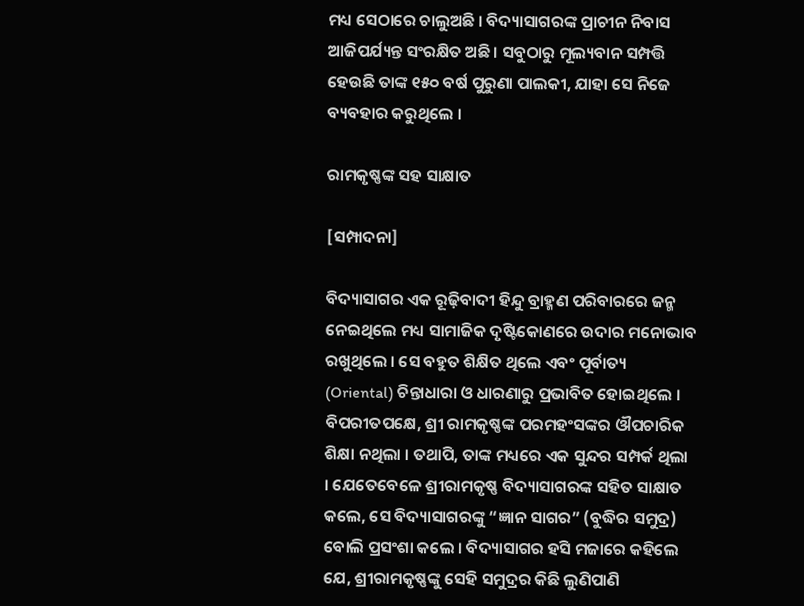ମଧ୍ୟ ସେଠାରେ ଚାଲୁଅଛି । ବିଦ୍ୟାସାଗରଙ୍କ ପ୍ରାଚୀନ ନିବାସ ଆଜିପର୍ଯ୍ୟନ୍ତ ସଂରକ୍ଷିତ ଅଛି । ସବୁଠାରୁ ମୂଲ୍ୟବାନ ସମ୍ପତ୍ତି ହେଉଛି ତାଙ୍କ ୧୫୦ ବର୍ଷ ପୁରୁଣା ପାଲକୀ, ଯାହା ସେ ନିଜେ ବ୍ୟବହାର କରୁଥିଲେ ।

ରାମକୃଷ୍ଣଙ୍କ ସହ ସାକ୍ଷାତ

[ସମ୍ପାଦନା]

ବିଦ୍ୟାସାଗର ଏକ ରୂଢ଼ିବାଦୀ ହିନ୍ଦୁ ବ୍ରାହ୍ମଣ ପରିବାରରେ ଜନ୍ମ ନେଇଥିଲେ ମଧ୍ୟ ସାମାଜିକ ଦୃଷ୍ଟିକୋଣରେ ଉଦାର ମନୋଭାବ ରଖୁଥିଲେ । ସେ ବହୁତ ଶିକ୍ଷିତ ଥିଲେ ଏବଂ ପୂର୍ବାତ୍ୟ (Oriental) ଚିନ୍ତାଧାରା ଓ ଧାରଣାରୁ ପ୍ରଭାବିତ ହୋଇଥିଲେ । ବିପରୀତପକ୍ଷେ, ଶ୍ରୀ ରାମକୃଷ୍ଣଙ୍କ ପରମହଂସଙ୍କର ଔପଚାରିକ ଶିକ୍ଷା ନଥିଲା । ତଥାପି, ତାଙ୍କ ମଧ୍ୟରେ ଏକ ସୁନ୍ଦର ସମ୍ପର୍କ ଥିଲା । ଯେତେବେଳେ ଶ୍ରୀରାମକୃଷ୍ଣ ବିଦ୍ୟାସାଗରଙ୍କ ସହିତ ସାକ୍ଷାତ କଲେ, ସେ ବିଦ୍ୟାସାଗରଙ୍କୁ “ଜ୍ଞାନ ସାଗର” (ବୁଦ୍ଧିର ସମୁଦ୍ର) ବୋଲି ପ୍ରସଂଶା କଲେ । ବିଦ୍ୟାସାଗର ହସି ମଜାରେ କହିଲେ ଯେ, ଶ୍ରୀରାମକୃଷ୍ଣଙ୍କୁ ସେହି ସମୁଦ୍ରର କିଛି ଲୁଣିପାଣି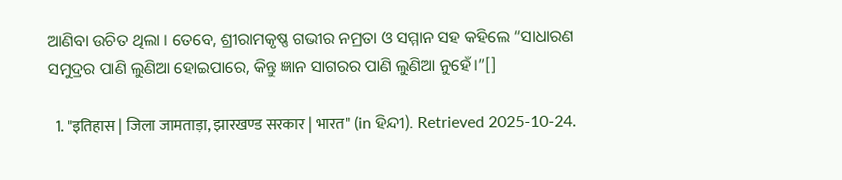ଆଣିବା ଉଚିତ ଥିଲା । ତେବେ, ଶ୍ରୀରାମକୃଷ୍ଣ ଗଭୀର ନମ୍ରତା ଓ ସମ୍ମାନ ସହ କହିଲେ “ସାଧାରଣ ସମୁଦ୍ରର ପାଣି ଲୁଣିଆ ହୋଇପାରେ, କିନ୍ତୁ ଜ୍ଞାନ ସାଗରର ପାଣି ଲୁଣିଆ ନୁହେଁ।”[]

  1. "इतिहास | जिला जामताड़ा, झारखण्ड सरकार | भारत" (in ହିନ୍ଦୀ). Retrieved 2025-10-24.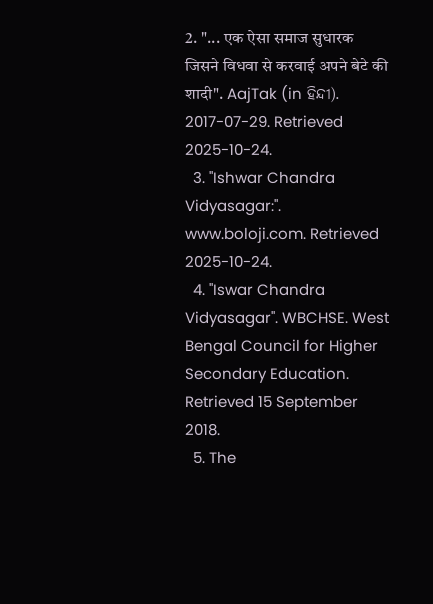2. "... एक ऐसा समाज सुधारक जिसने विधवा से करवाई अपने बेटे की शादी". AajTak (in ହିନ୍ଦୀ). 2017-07-29. Retrieved 2025-10-24.
  3. "Ishwar Chandra Vidyasagar:". www.boloji.com. Retrieved 2025-10-24.
  4. "Iswar Chandra Vidyasagar". WBCHSE. West Bengal Council for Higher Secondary Education. Retrieved 15 September 2018.
  5. The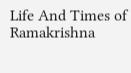Life And Times of Ramakrishna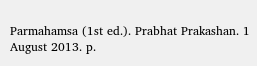Parmahamsa (1st ed.). Prabhat Prakashan. 1 August 2013. p.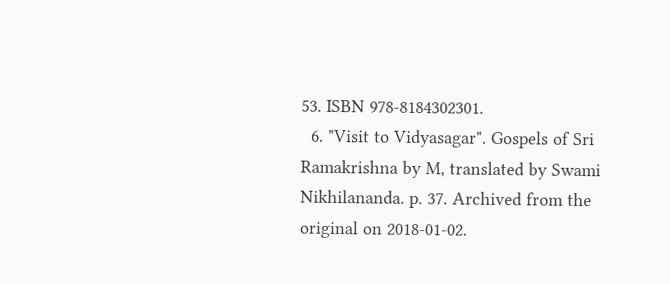53. ISBN 978-8184302301.
  6. "Visit to Vidyasagar". Gospels of Sri Ramakrishna by M, translated by Swami Nikhilananda. p. 37. Archived from the original on 2018-01-02.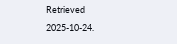Retrieved 2025-10-24.